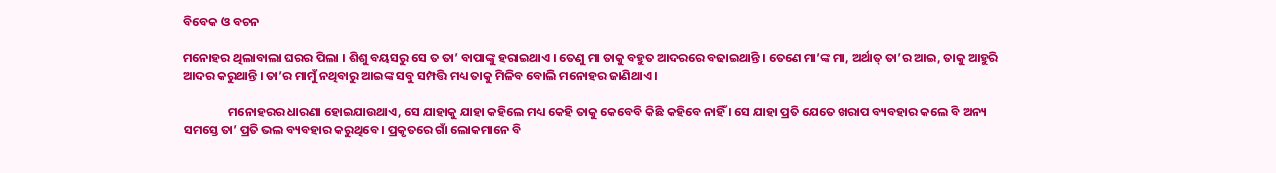ବିବେକ ଓ ବଚନ

ମନୋହର ଥିଲାବାଲା ଘରର ପିଲା । ଶିଶୁ ବୟସରୁ ସେ ତ ତା’ ବାପାଙ୍କୁ ହରାଇଥାଏ । ତେଣୁ ମା ତାକୁ ବହୁତ ଆଦରରେ ବଢାଇଥାନ୍ତି । ତେଣେ ମା’ଙ୍କ ମା, ଅର୍ଥାତ୍ ତା’ର ଆଇ, ତାକୁ ଆହୁରି ଆଦର କରୁଥାନ୍ତି । ତା’ର ମାମୁଁ ନଥିବାରୁ ଆଇଙ୍କ ସବୁ ସମ୍ପତ୍ତି ମଧ୍ୟ ତାକୁ ମିଳିବ ବୋଲି ମନୋହର ଜାଣିଥାଏ ।

                ମନୋହରର ଧାରଣା ହୋଇଯାଉଥାଏ, ସେ ଯାହାକୁ ଯାହା କହିଲେ ମଧ୍ୟ କେହି ତାକୁ କେବେବି କିଛି କହିବେ ନାହିଁ । ସେ ଯାହା ପ୍ରତି ଯେତେ ଖରାପ ବ୍ୟବହାର କଲେ ବି ଅନ୍ୟ ସମସ୍ତେ ତା’ ପ୍ରତି ଭଲ ବ୍ୟବହାର କରୁଥିବେ । ପ୍ରକୃତରେ ଗାଁ ଲୋକମାନେ ବି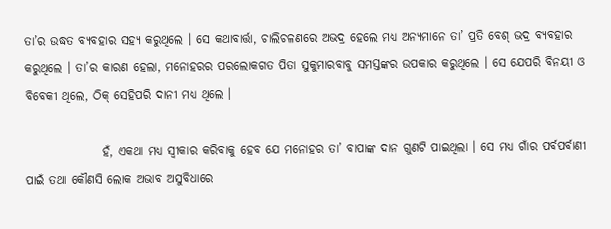ତା’ର ଉଦ୍ଧତ ବ୍ୟବହାର ସହ୍ୟ କରୁଥିଲେ । ସେ କଥାବାର୍ତ୍ତା, ଚାଲିଚଳଣରେ ଅଭଦ୍ର ହେଲେ ମଧ୍ୟ ଅନ୍ୟମାନେ ତା’ ପ୍ରତି ବେଶ୍ ଭଦ୍ର ବ୍ୟବହାର କରୁଥିଲେ । ତା’ର କାରଣ ହେଲା, ମନୋହରର ପରଲୋକଗତ ପିତା ସୁକୁମାରବାବୁ ସମସ୍ତଙ୍କର ଉପକାର କରୁଥିଲେ । ସେ ଯେପରି ବିନୟୀ ଓ ବିବେକୀ ଥିଲେ, ଠିକ୍ ସେହିପରି ଦାନୀ ମଧ୍ୟ ଥିଲେ ।

                ହଁ, ଏକଥା ମଧ୍ୟ ସ୍ୱୀକାର କରିବାକୁ ହେବ ଯେ ମନୋହର ତା’ ବାପାଙ୍କ ଦାନ ଗୁଣଟି ପାଇଥିଲା । ସେ ମଧ୍ୟ ଗାଁର ପର୍ବପର୍ବାଣୀ ପାଇଁ ତଥା କୌଣସି ଲୋକ ଅଭାବ ଅସୁବିଧାରେ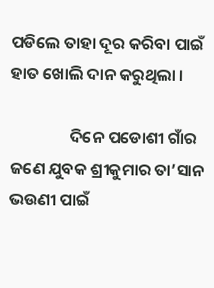ପଡିଲେ ତାହା ଦୂର କରିବା ପାଇଁ ହାତ ଖୋଲି ଦାନ କରୁଥିଲା ।

                ଦିନେ ପଡୋଶୀ ଗାଁର ଜଣେ ଯୁବକ ଶ୍ରୀକୁମାର ତା’ସାନ ଭଉଣୀ ପାଇଁ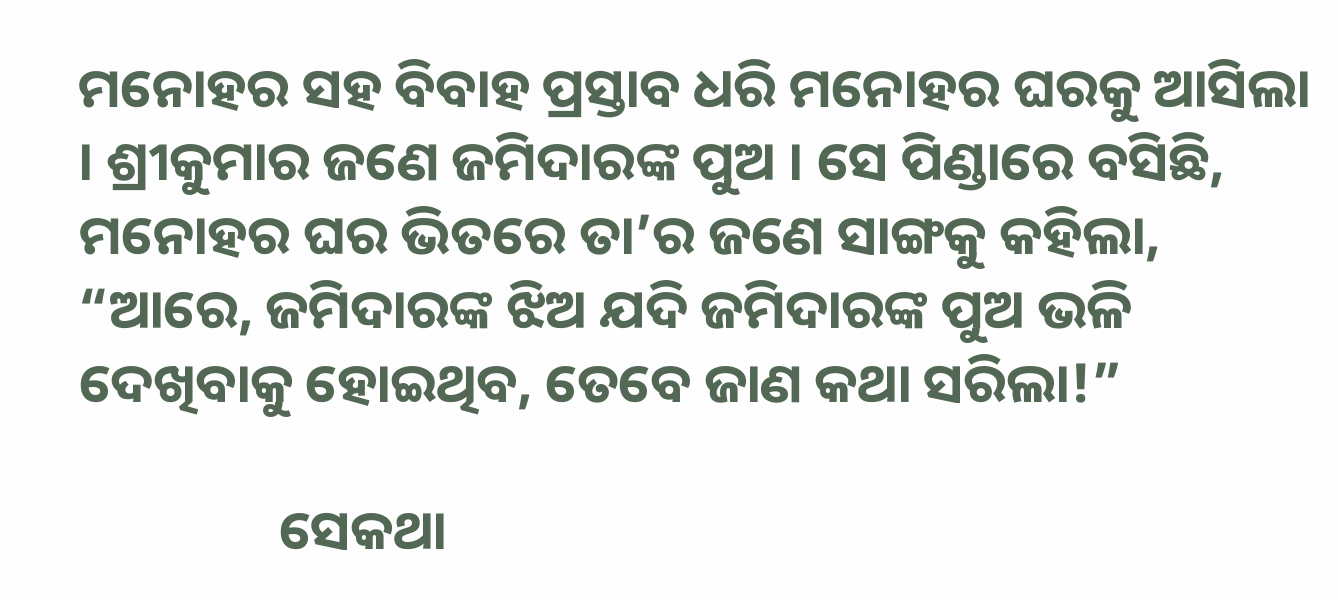ମନୋହର ସହ ବିବାହ ପ୍ରସ୍ତାବ ଧରି ମନୋହର ଘରକୁ ଆସିଲା । ଶ୍ରୀକୁମାର ଜଣେ ଜମିଦାରଙ୍କ ପୁଅ । ସେ ପିଣ୍ଡାରେ ବସିଛି, ମନୋହର ଘର ଭିତରେ ତା’ର ଜଣେ ସାଙ୍ଗକୁ କହିଲା, “ଆରେ, ଜମିଦାରଙ୍କ ଝିଅ ଯଦି ଜମିଦାରଙ୍କ ପୁଅ ଭଳି ଦେଖିବାକୁ ହୋଇଥିବ, ତେବେ ଜାଣ କଥା ସରିଲା!”

                ସେକଥା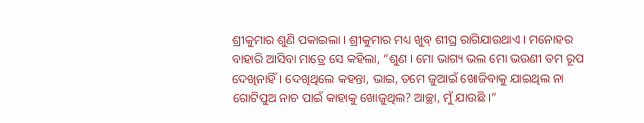ଶ୍ରୀକୁମାର ଶୁଣି ପକାଇଲା । ଶ୍ରୀକୁମାର ମଧ୍ୟ ଖୁବ୍ ଶୀଘ୍ର ରାଗିଯାଉଥାଏ । ମନୋହର ବାହାରି ଆସିବା ମାତ୍ରେ ସେ କହିଲା, “ଶୁଣ । ମୋ ଭାଗ୍ୟ ଭଲ ମୋ ଭଉଣୀ ତମ ରୂପ ଦେଖିନାହିଁ । ଦେଖିଥିଲେ କହନ୍ତା, ଭାଇ, ତମେ ଜୁଆଇଁ ଖୋଜିବାକୁ ଯାଇଥିଲ ନା ଗୋଟିପୁଅ ନାଚ ପାଇଁ କାହାକୁ ଖୋଜୁଥିଲ? ଆଚ୍ଛା, ମୁଁ ଯାଉଛି ।”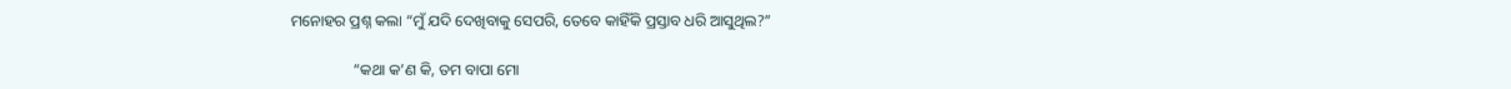ମନୋହର ପ୍ରଶ୍ନ କଲା “ମୁଁ ଯଦି ଦେଖିବାକୁ ସେପରି, ତେବେ କାହିଁକି ପ୍ରସ୍ତାବ ଧରି ଆସୁଥିଲ?”

                “କଥା କ’ଣ କି, ତମ ବାପା ମୋ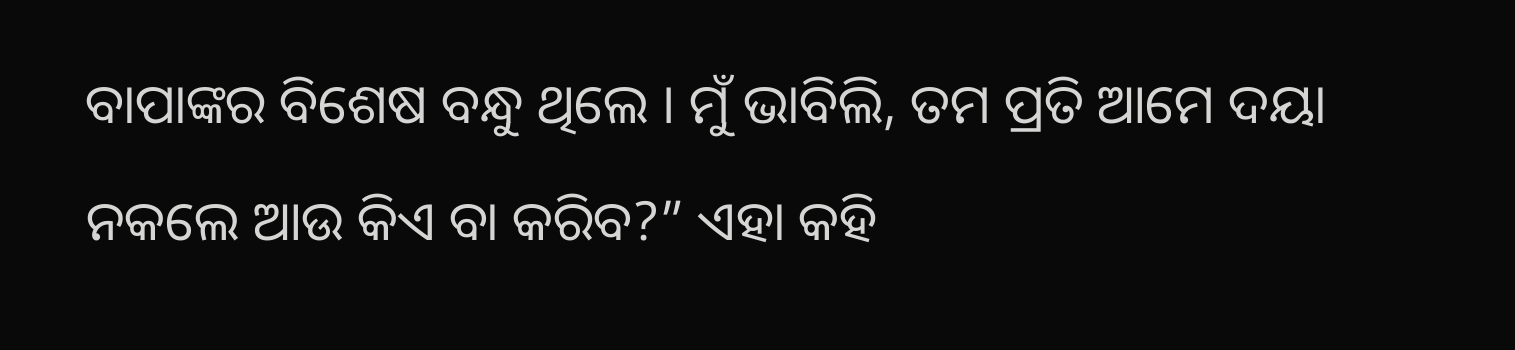ବାପାଙ୍କର ବିଶେଷ ବନ୍ଧୁ ଥିଲେ । ମୁଁ ଭାବିଲି, ତମ ପ୍ରତି ଆମେ ଦୟା ନକଲେ ଆଉ କିଏ ବା କରିବ?” ଏହା କହି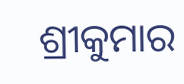ଶ୍ରୀକୁମାର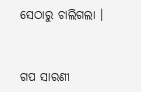ସେଠାରୁ ଚାଲିଗଲା ।


ଗପ ସାରଣୀ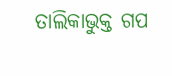ତାଲିକାଭୁକ୍ତ ଗପ